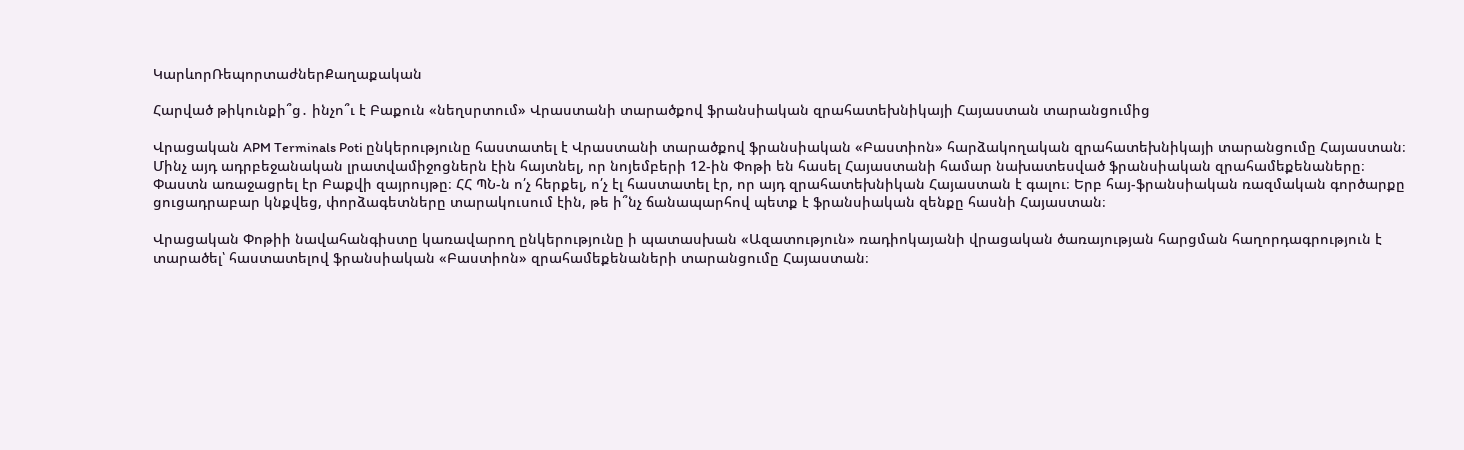ԿարևորՌեպորտաժներՔաղաքական

Հարված թիկունքի՞ց․ ինչո՞ւ է Բաքուն «նեղսրտում» Վրաստանի տարածքով ֆրանսիական զրահատեխնիկայի Հայաստան տարանցումից

Վրացական APM Terminals Poti ընկերությունը հաստատել է Վրաստանի տարածքով ֆրանսիական «Բաստիոն» հարձակողական զրահատեխնիկայի տարանցումը Հայաստան։ Մինչ այդ ադրբեջանական լրատվամիջոցներն էին հայտնել, որ նոյեմբերի 12-ին Փոթի են հասել Հայաստանի համար նախատեսված ֆրանսիական զրահամեքենաները։ Փաստն առաջացրել էր Բաքվի զայրույթը։ ՀՀ ՊՆ-ն ո՛չ հերքել, ո՛չ էլ հաստատել էր, որ այդ զրահատեխնիկան Հայաստան է գալու։ Երբ հայ-ֆրանսիական ռազմական գործարքը ցուցադրաբար կնքվեց, փորձագետները տարակուսում էին, թե ի՞նչ ճանապարհով պետք է ֆրանսիական զենքը հասնի Հայաստան։

Վրացական Փոթիի նավահանգիստը կառավարող ընկերությունը ի պատասխան «Ազատություն» ռադիոկայանի վրացական ծառայության հարցման հաղորդագրություն է տարածել՝ հաստատելով ֆրանսիական «Բաստիոն» զրահամեքենաների տարանցումը Հայաստան։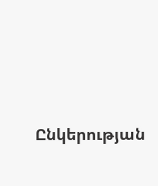Ընկերության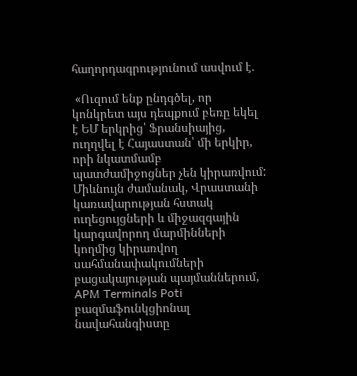հաղորդագրությունում ասվում է.

 «Ուզում ենք ընդգծել, որ կոնկրետ այս դեպքում բեռը եկել է ԵՄ երկրից՝ Ֆրանսիայից, ուղղվել է Հայաստան՝ մի երկիր, որի նկատմամբ պատժամիջոցներ չեն կիրառվում: Միևնույն ժամանակ, Վրաստանի կառավարության հստակ ուղեցույցների և միջազգային կարգավորող մարմինների կողմից կիրառվող սահմանափակումների բացակայության պայմաններում, APM Terminals Poti բազմաֆունկցիոնալ նավահանգիստը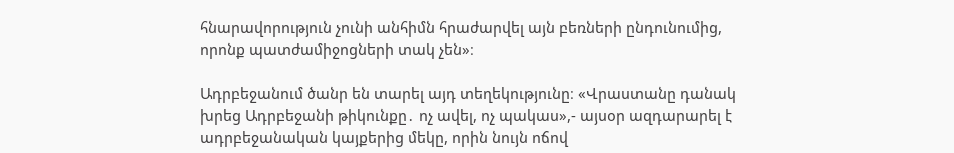հնարավորություն չունի անհիմն հրաժարվել այն բեռների ընդունումից, որոնք պատժամիջոցների տակ չեն»։

Ադրբեջանում ծանր են տարել այդ տեղեկությունը։ «Վրաստանը դանակ խրեց Ադրբեջանի թիկունքը․ ոչ ավել, ոչ պակաս»,- այսօր ազդարարել է ադրբեջանական կայքերից մեկը, որին նույն ոճով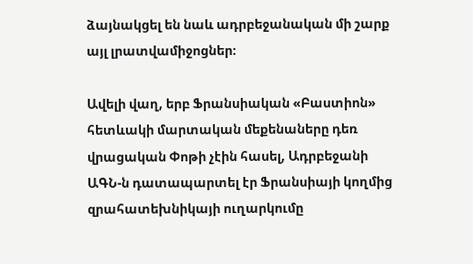ձայնակցել են նաև ադրբեջանական մի շարք այլ լրատվամիջոցներ։

Ավելի վաղ, երբ Ֆրանսիական «Բաստիոն» հետևակի մարտական մեքենաները դեռ վրացական Փոթի չէին հասել, Ադրբեջանի ԱԳՆ-ն դատապարտել էր Ֆրանսիայի կողմից զրահատեխնիկայի ուղարկումը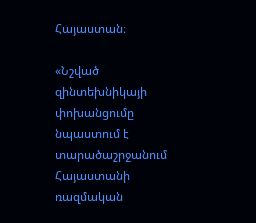Հայաստան։

«Նշված զինտեխնիկայի փոխանցումը նպաստում է տարածաշրջանում Հայաստանի ռազմական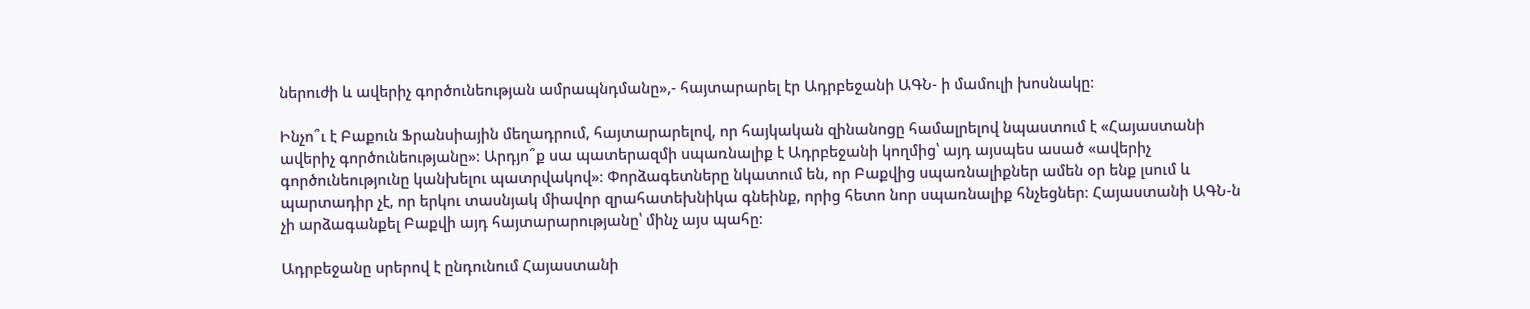ներուժի և ավերիչ գործունեության ամրապնդմանը»,- հայտարարել էր Ադրբեջանի ԱԳՆ- ի մամուլի խոսնակը։

Ինչո՞ւ է Բաքուն Ֆրանսիային մեղադրում, հայտարարելով, որ հայկական զինանոցը համալրելով նպաստում է «Հայաստանի ավերիչ գործունեությանը»։ Արդյո՞ք սա պատերազմի սպառնալիք է Ադրբեջանի կողմից՝ այդ այսպես ասած «ավերիչ գործունեությունը կանխելու պատրվակով»։ Փորձագետները նկատում են, որ Բաքվից սպառնալիքներ ամեն օր ենք լսում և պարտադիր չէ, որ երկու տասնյակ միավոր զրահատեխնիկա գնեինք, որից հետո նոր սպառնալիք հնչեցներ։ Հայաստանի ԱԳՆ-ն չի արձագանքել Բաքվի այդ հայտարարությանը՝ մինչ այս պահը։

Ադրբեջանը սրերով է ընդունում Հայաստանի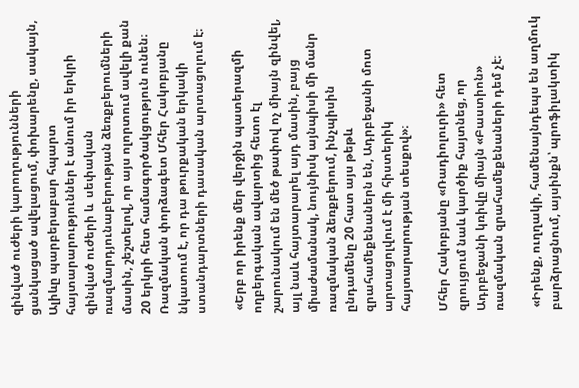զինված ուժերի կարողությունների  ցանկացած ավելացում, փոխարենը, սակայն, Ալիևը պարբերաբար հպարտ հայտարարություններ է անում իր երկրի զինված ուժերի և  սեփական ռազմարդյունաբերության ձեռքբերումների մասին, շեշտելով, որ այս ոլորտում ավելի քան 20 երկրի հետ համագործակցություն ունեն։ Ռազմական փորձագետ Մհեր Հակոբյանը նկատում է, որ դա թուրքական երկակի ստանդարտների դասական արտացոլում է։

 «Երբ որ իրենք մեր վերջին պատերազմի ողբերգական ավարտից հետո էլ շարունակում են մեծ թափով ոչ միայն զինվել, այլ նաև հայտարարել այդ մասին, բայց միաժամանակ, նույնիսկ այնպիսի մի մանր ռազմական ձեռքբերում, ինչպիսին ընդամենը 20 հատ այս թեթև զրահամեքենաներն են, Ադրբեջանի մոտ արտացոլվում է մի հիստերիկ հայտարարության տեսքով»։

Մհեր Հակոբյանը «Ռադիոլուրի» հետ զրույցում նաև կարծիք հայտնեց, որ Ադրբեջանի կռիվը միայն «Բաստիոն» ռազմական զրահամեքենաների դեմ չէ։

 «Իրենք, ուղղակի, համենայնդեպս են աղմուկ բարձրացնում, այսինքն՝ պրոֆիլակտիկ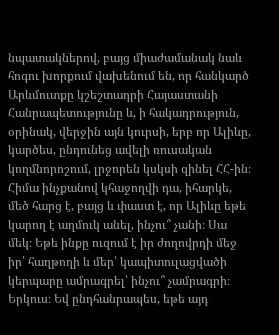նպատակներով, բայց միաժամանակ նաև հոգու խորքում վախենում են, որ հանկարծ Արևմուտքը կշեշտադրի Հայաստանի Հանրապետությունը և, ի հակադրություն, օրինակ, վերջին այն կուրսի, երբ որ Ալիևը, կարծես, ընդունեց ավելի ռուսական կողմնորոշում, լրջորեն կսկսի զինել ՀՀ-ին։ Հիմա ինչքանով կհաջողվի դա, իհարկե, մեծ հարց է, բայց և փաստ է, որ Ալիևը եթե կարող է աղմուկ անել, ինչու՞ չանի։ Սա մեկ։ Եթե ինքը ուզում է իր ժողովրդի մեջ իր՝ հաղթողի և մեր՝ կապիտուլացվածի կերպարը ամրագրել՝ ինչու՞ չամրագրի։ Երկուս։ Եվ ընդհանրապես, եթե այդ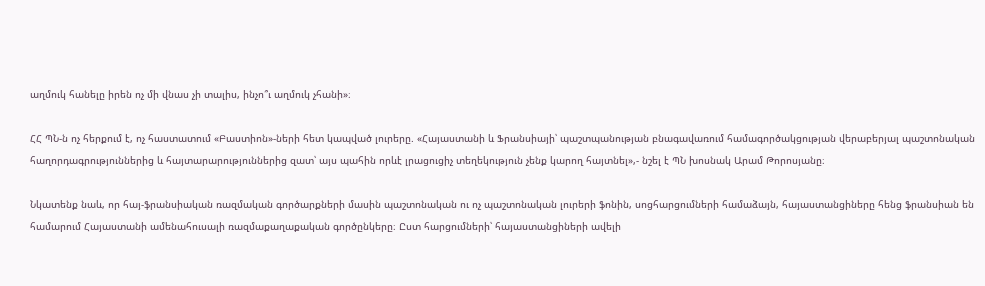աղմուկ հանելը իրեն ոչ մի վնաս չի տալիս, ինչո՞ւ աղմուկ չհանի»։

ՀՀ ՊՆ-ն ոչ հերքում է, ոչ հաստատում «Բաստիոն»-ների հետ կապված լուրերը. «Հայաստանի և Ֆրանսիայի՝ պաշտպանության բնագավառում համագործակցության վերաբերյալ պաշտոնական հաղորդագրություններից և հայտարարություններից զատ՝ այս պահին որևէ լրացուցիչ տեղեկություն չենք կարող հայտնել»,- նշել է ՊՆ խոսնակ Արամ Թորոսյանը։

Նկատենք նաև, որ հայ-ֆրանսիական ռազմական գործարքների մասին պաշտոնական ու ոչ պաշտոնական լուրերի ֆոնին, սոցհարցումների համաձայն, հայաստանցիները հենց ֆրանսիան են համարում Հայաստանի ամենահուսալի ռազմաքաղաքական գործընկերը։ Ըստ հարցումների՝ հայաստանցիների ավելի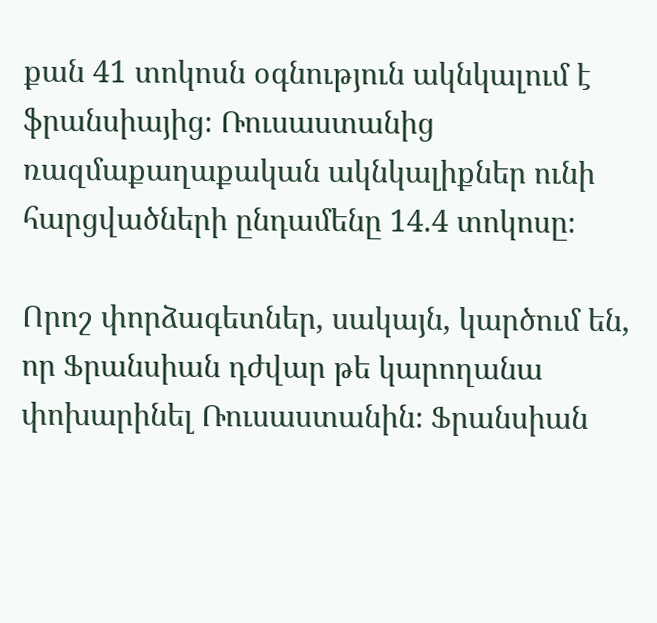քան 41 տոկոսն օգնություն ակնկալում է ֆրանսիայից։ Ռուսաստանից ռազմաքաղաքական ակնկալիքներ ունի հարցվածների ընդամենը 14.4 տոկոսը։

Որոշ փորձագետներ, սակայն, կարծում են, որ Ֆրանսիան դժվար թե կարողանա փոխարինել Ռուսաստանին։ Ֆրանսիան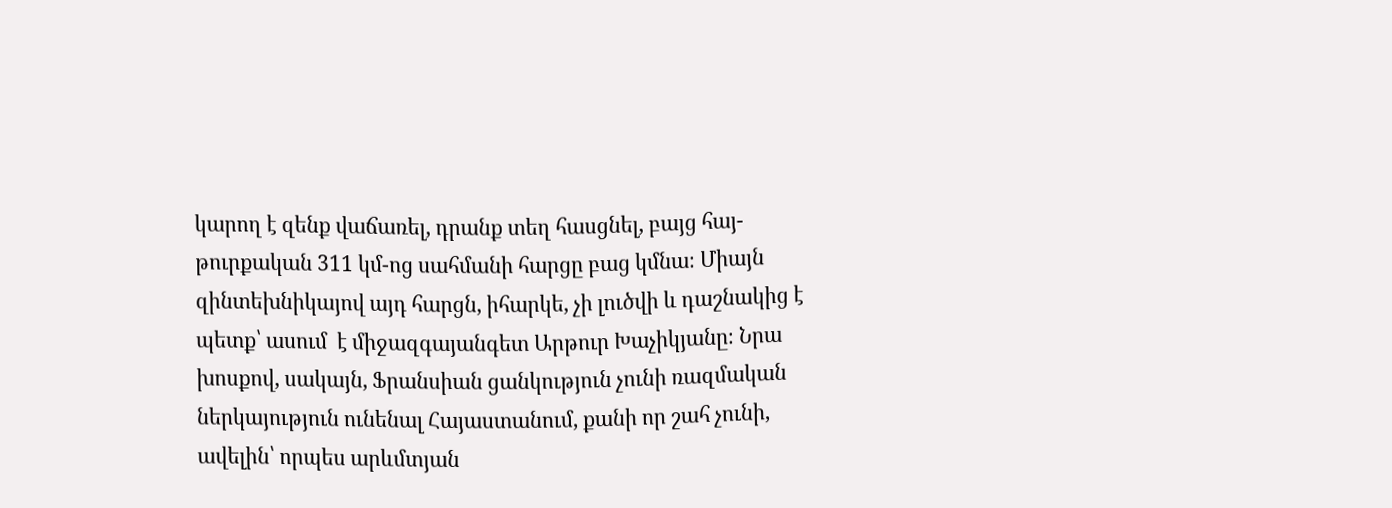կարող է զենք վաճառել, դրանք տեղ հասցնել, բայց հայ-թուրքական 311 կմ-ոց սահմանի հարցը բաց կմնա։ Միայն զինտեխնիկայով այդ հարցն, իհարկե, չի լուծվի և դաշնակից է պետք՝ ասում  է միջազգայանգետ Արթուր Խաչիկյանը։ Նրա խոսքով, սակայն, Ֆրանսիան ցանկություն չունի ռազմական ներկայություն ունենալ Հայաստանում, քանի որ շահ չունի, ավելին՝ որպես արևմտյան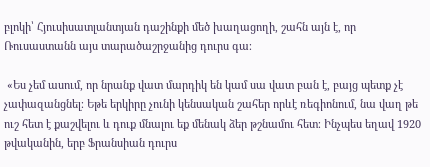բլոկի՝ Հյուսիսատլանտյան դաշինքի մեծ խաղացողի, շահն այն է, որ Ռուսաստանն այս տարածաշրջանից դուրս գա։

 «Ես չեմ ասում, որ նրանք վատ մարդիկ են կամ սա վատ բան է, բայց պետք չէ չափազանցնել։ Եթե երկիրը չունի կենսական շահեր որևէ ռեգիոնում, նա վաղ թե ուշ հետ է քաշվելու և դուք մնալու եք մենակ ձեր թշնամու հետ։ Ինչպես եղավ 1920 թվականին, երբ Ֆրանսիան դուրս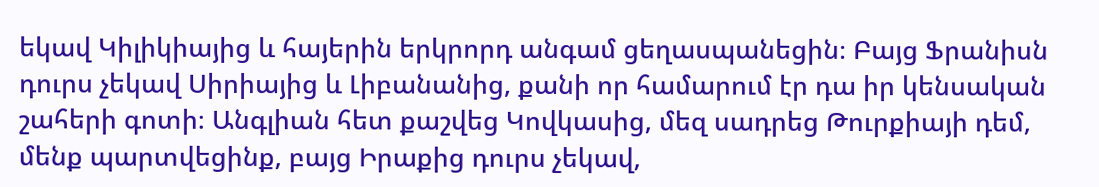եկավ Կիլիկիայից և հայերին երկրորդ անգամ ցեղասպանեցին։ Բայց Ֆրանիսն դուրս չեկավ Սիրիայից և Լիբանանից, քանի որ համարում էր դա իր կենսական շահերի գոտի։ Անգլիան հետ քաշվեց Կովկասից, մեզ սադրեց Թուրքիայի դեմ, մենք պարտվեցինք, բայց Իրաքից դուրս չեկավ,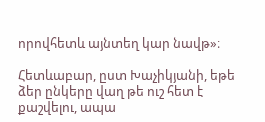որովհետև այնտեղ կար նավթ»։

Հետևաբար, ըստ Խաչիկյանի, եթե ձեր ընկերը վաղ թե ուշ հետ է քաշվելու, ապա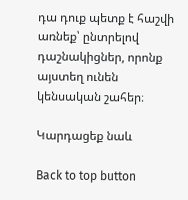դա դուք պետք է հաշվի առնեք՝ ընտրելով դաշնակիցներ, որոնք այստեղ ունեն կենսական շահեր։

Կարդացեք նաև

Back to top button